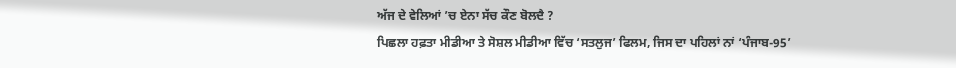ਅੱਜ ਦੇ ਵੇਲਿਆਂ ’ਚ ਏਨਾ ਸੱਚ ਕੌਣ ਬੋਲਦੈ ?
ਪਿਛਲਾ ਹਫ਼ਤਾ ਮੀਡੀਆ ਤੇ ਸੋਸ਼ਲ ਮੀਡੀਆ ਵਿੱਚ ‘ਸਤਲੁਜ’ ਫਿਲਮ, ਜਿਸ ਦਾ ਪਹਿਲਾਂ ਨਾਂ ‘ਪੰਜਾਬ-95’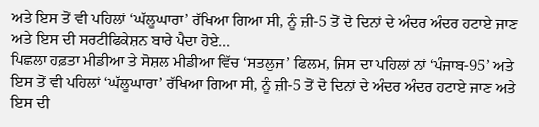ਅਤੇ ਇਸ ਤੋਂ ਵੀ ਪਹਿਲਾਂ ‘ਘੱਲੂਘਾਰਾ’ ਰੱਖਿਆ ਗਿਆ ਸੀ, ਨੂੰ ਜ਼ੀ-5 ਤੋਂ ਦੋ ਦਿਨਾਂ ਦੇ ਅੰਦਰ ਅੰਦਰ ਹਟਾਏ ਜਾਣ ਅਤੇ ਇਸ ਦੀ ਸਰਟੀਫਿਕੇਸ਼ਨ ਬਾਰੇ ਪੈਦਾ ਹੋਏ...
ਪਿਛਲਾ ਹਫ਼ਤਾ ਮੀਡੀਆ ਤੇ ਸੋਸ਼ਲ ਮੀਡੀਆ ਵਿੱਚ ‘ਸਤਲੁਜ’ ਫਿਲਮ, ਜਿਸ ਦਾ ਪਹਿਲਾਂ ਨਾਂ ‘ਪੰਜਾਬ-95’ ਅਤੇ ਇਸ ਤੋਂ ਵੀ ਪਹਿਲਾਂ ‘ਘੱਲੂਘਾਰਾ’ ਰੱਖਿਆ ਗਿਆ ਸੀ, ਨੂੰ ਜ਼ੀ-5 ਤੋਂ ਦੋ ਦਿਨਾਂ ਦੇ ਅੰਦਰ ਅੰਦਰ ਹਟਾਏ ਜਾਣ ਅਤੇ ਇਸ ਦੀ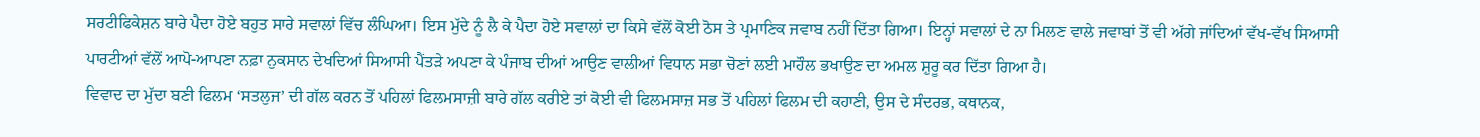ਸਰਟੀਫਿਕੇਸ਼ਨ ਬਾਰੇ ਪੈਦਾ ਹੋਏ ਬਹੁਤ ਸਾਰੇ ਸਵਾਲਾਂ ਵਿੱਚ ਲੰਘਿਆ। ਇਸ ਮੁੱਦੇ ਨੂੰ ਲੈ ਕੇ ਪੈਦਾ ਹੋਏ ਸਵਾਲਾਂ ਦਾ ਕਿਸੇ ਵੱਲੋਂ ਕੋਈ ਠੋਸ ਤੇ ਪ੍ਰਮਾਣਿਕ ਜਵਾਬ ਨਹੀਂ ਦਿੱਤਾ ਗਿਆ। ਇਨ੍ਹਾਂ ਸਵਾਲਾਂ ਦੇ ਨਾ ਮਿਲਣ ਵਾਲੇ ਜਵਾਬਾਂ ਤੋਂ ਵੀ ਅੱਗੇ ਜਾਂਦਿਆਂ ਵੱਖ-ਵੱਖ ਸਿਆਸੀ ਪਾਰਟੀਆਂ ਵੱਲੋਂ ਆਪੋ-ਆਪਣਾ ਨਫ਼ਾ ਨੁਕਸਾਨ ਦੇਖਦਿਆਂ ਸਿਆਸੀ ਪੈਂਤੜੇ ਅਪਣਾ ਕੇ ਪੰਜਾਬ ਦੀਆਂ ਆਉਣ ਵਾਲੀਆਂ ਵਿਧਾਨ ਸਭਾ ਚੋਣਾਂ ਲਈ ਮਾਹੌਲ ਭਖਾਉਣ ਦਾ ਅਮਲ ਸ਼ੁਰੂ ਕਰ ਦਿੱਤਾ ਗਿਆ ਹੈ।
ਵਿਵਾਦ ਦਾ ਮੁੱਦਾ ਬਣੀ ਫਿਲਮ ‘ਸਤਲੁਜ’ ਦੀ ਗੱਲ ਕਰਨ ਤੋਂ ਪਹਿਲਾਂ ਫਿਲਮਸਾਜ਼ੀ ਬਾਰੇ ਗੱਲ ਕਰੀਏ ਤਾਂ ਕੋਈ ਵੀ ਫਿਲਮਸਾਜ਼ ਸਭ ਤੋਂ ਪਹਿਲਾਂ ਫਿਲਮ ਦੀ ਕਹਾਣੀ, ਉਸ ਦੇ ਸੰਦਰਭ, ਕਥਾਨਕ,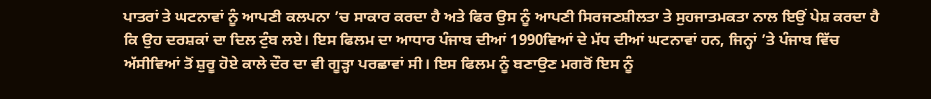ਪਾਤਰਾਂ ਤੇ ਘਟਨਾਵਾਂ ਨੂੰ ਆਪਣੀ ਕਲਪਨਾ ’ਚ ਸਾਕਾਰ ਕਰਦਾ ਹੈ ਅਤੇ ਫਿਰ ਉਸ ਨੂੰ ਆਪਣੀ ਸਿਰਜਣਸ਼ੀਲਤਾ ਤੇ ਸੁਹਜਾਤਮਕਤਾ ਨਾਲ ਇਉਂ ਪੇਸ਼ ਕਰਦਾ ਹੈ ਕਿ ਉਹ ਦਰਸ਼ਕਾਂ ਦਾ ਦਿਲ ਟੁੰਬ ਲਏ। ਇਸ ਫਿਲਮ ਦਾ ਆਧਾਰ ਪੰਜਾਬ ਦੀਆਂ 1990ਵਿਆਂ ਦੇ ਮੱਧ ਦੀਆਂ ਘਟਨਾਵਾਂ ਹਨ, ਜਿਨ੍ਹਾਂ ’ਤੇ ਪੰਜਾਬ ਵਿੱਚ ਅੱਸੀਵਿਆਂ ਤੋਂ ਸ਼ੁਰੂ ਹੋਏ ਕਾਲੇ ਦੌਰ ਦਾ ਵੀ ਗੂੜ੍ਹਾ ਪਰਛਾਵਾਂ ਸੀ। ਇਸ ਫਿਲਮ ਨੂੰ ਬਣਾਉਣ ਮਗਰੋਂ ਇਸ ਨੂੰ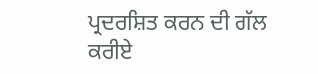ਪ੍ਰਦਰਸ਼ਿਤ ਕਰਨ ਦੀ ਗੱਲ ਕਰੀਏ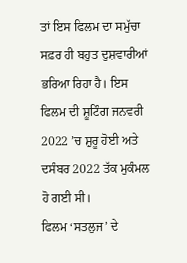ਤਾਂ ਇਸ ਫਿਲਮ ਦਾ ਸਮੁੱਚਾ ਸਫ਼ਰ ਹੀ ਬਹੁਤ ਦੁਸ਼ਵਾਰੀਆਂ ਭਰਿਆ ਰਿਹਾ ਹੈ। ਇਸ ਫਿਲਮ ਦੀ ਸ਼ੂਟਿੰਗ ਜਨਵਰੀ 2022 ’ਚ ਸ਼ੁਰੂ ਹੋਈ ਅਤੇ ਦਸੰਬਰ 2022 ਤੱਕ ਮੁਕੰਮਲ ਹੋ ਗਈ ਸੀ।
ਫਿਲਮ ‘ਸਤਲੁਜ’ ਦੇ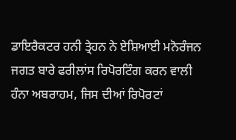ਡਾਇਰੈਕਟਰ ਹਨੀ ਤ੍ਰੇਹਨ ਨੇ ਏਸ਼ਿਆਈ ਮਨੋਰੰਜਨ ਜਗਤ ਬਾਰੇ ਫਰੀਲਾਂਸ ਰਿਪੋਰਟਿੰਗ ਕਰਨ ਵਾਲੀ ਹੰਨਾ ਅਬਰਾਹਮ, ਜਿਸ ਦੀਆਂ ਰਿਪੋਰਟਾਂ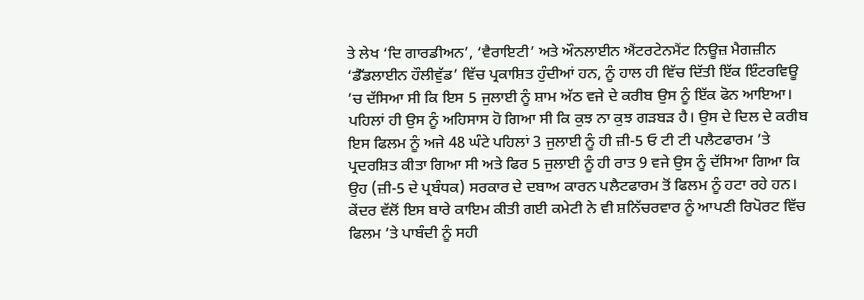ਤੇ ਲੇਖ ‘ਦਿ ਗਾਰਡੀਅਨ’, ‘ਵੈਰਾਇਟੀ’ ਅਤੇ ਔਨਲਾਈਨ ਐਂਟਰਟੇਨਮੈਂਟ ਨਿਊਜ਼ ਮੈਗਜ਼ੀਨ ‘ਡੈੱਡਲਾਈਨ ਹੌਲੀਵੁੱਡ’ ਵਿੱਚ ਪ੍ਰਕਾਸ਼ਿਤ ਹੁੰਦੀਆਂ ਹਨ, ਨੂੰ ਹਾਲ ਹੀ ਵਿੱਚ ਦਿੱਤੀ ਇੱਕ ਇੰਟਰਵਿਊ ’ਚ ਦੱਸਿਆ ਸੀ ਕਿ ਇਸ 5 ਜੁਲਾਈ ਨੂੰ ਸ਼ਾਮ ਅੱਠ ਵਜੇ ਦੇ ਕਰੀਬ ਉਸ ਨੂੰ ਇੱਕ ਫੋਨ ਆਇਆ। ਪਹਿਲਾਂ ਹੀ ਉਸ ਨੂੰ ਅਹਿਸਾਸ ਹੋ ਗਿਆ ਸੀ ਕਿ ਕੁਝ ਨਾ ਕੁਝ ਗੜਬੜ ਹੈ। ਉਸ ਦੇ ਦਿਲ ਦੇ ਕਰੀਬ ਇਸ ਫਿਲਮ ਨੂੰ ਅਜੇ 48 ਘੰਟੇ ਪਹਿਲਾਂ 3 ਜੁਲਾਈ ਨੂੰ ਹੀ ਜ਼ੀ-5 ਓ ਟੀ ਟੀ ਪਲੈਟਫਾਰਮ ’ਤੇ ਪ੍ਰਦਰਸ਼ਿਤ ਕੀਤਾ ਗਿਆ ਸੀ ਅਤੇ ਫਿਰ 5 ਜੁਲਾਈ ਨੂੰ ਹੀ ਰਾਤ 9 ਵਜੇ ਉਸ ਨੂੰ ਦੱਸਿਆ ਗਿਆ ਕਿ ਉਹ (ਜ਼ੀ-5 ਦੇ ਪ੍ਰਬੰਧਕ) ਸਰਕਾਰ ਦੇ ਦਬਾਅ ਕਾਰਨ ਪਲੈਟਫਾਰਮ ਤੋਂ ਫਿਲਮ ਨੂੰ ਹਟਾ ਰਹੇ ਹਨ। ਕੇਂਦਰ ਵੱਲੋਂ ਇਸ ਬਾਰੇ ਕਾਇਮ ਕੀਤੀ ਗਈ ਕਮੇਟੀ ਨੇ ਵੀ ਸ਼ਨਿੱਚਰਵਾਰ ਨੂੰ ਆਪਣੀ ਰਿਪੋਰਟ ਵਿੱਚ ਫਿਲਮ ’ਤੇ ਪਾਬੰਦੀ ਨੂੰ ਸਹੀ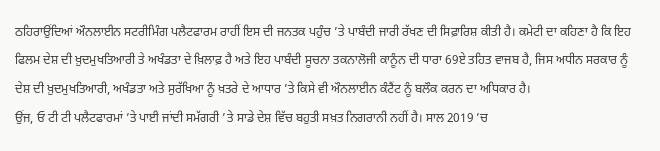ਠਹਿਰਾਉਂਦਿਆਂ ਔਨਲਾਈਨ ਸਟਰੀਮਿੰਗ ਪਲੈਟਫਾਰਮ ਰਾਹੀਂ ਇਸ ਦੀ ਜਨਤਕ ਪਹੁੰਚ ’ਤੇ ਪਾਬੰਦੀ ਜਾਰੀ ਰੱਖਣ ਦੀ ਸਿਫ਼ਾਰਿਸ਼ ਕੀਤੀ ਹੈ। ਕਮੇਟੀ ਦਾ ਕਹਿਣਾ ਹੈ ਕਿ ਇਹ ਫਿਲਮ ਦੇਸ਼ ਦੀ ਖ਼ੁਦਮੁਖਤਿਆਰੀ ਤੇ ਅਖੰਡਤਾ ਦੇ ਖ਼ਿਲਾਫ਼ ਹੈ ਅਤੇ ਇਹ ਪਾਬੰਦੀ ਸੂਚਨਾ ਤਕਨਾਲੋਜੀ ਕਾਨੂੰਨ ਦੀ ਧਾਰਾ 69ਏ ਤਹਿਤ ਵਾਜਬ ਹੈ, ਜਿਸ ਅਧੀਨ ਸਰਕਾਰ ਨੂੰ ਦੇਸ਼ ਦੀ ਖ਼ੁਦਮੁਖਤਿਆਰੀ, ਅਖੰਡਤਾ ਅਤੇ ਸੁਰੱਖਿਆ ਨੂੰ ਖ਼ਤਰੇ ਦੇ ਆਧਾਰ ’ਤੇ ਕਿਸੇ ਵੀ ਔਨਲਾਈਨ ਕੰਟੈਂਟ ਨੂੰ ਬਲੌਕ ਕਰਨ ਦਾ ਅਧਿਕਾਰ ਹੈ।
ਉਂਜ, ਓ ਟੀ ਟੀ ਪਲੈਟਫਾਰਮਾਂ ’ਤੇ ਪਾਈ ਜਾਂਦੀ ਸਮੱਗਰੀ ’ਤੇ ਸਾਡੇ ਦੇਸ਼ ਵਿੱਚ ਬਹੁਤੀ ਸਖ਼ਤ ਨਿਗਰਾਨੀ ਨਹੀਂ ਹੈ। ਸਾਲ 2019 ’ਚ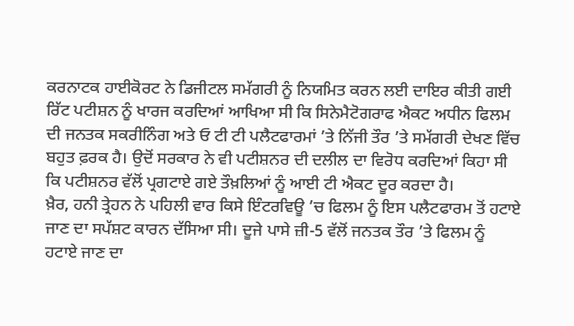ਕਰਨਾਟਕ ਹਾਈਕੋਰਟ ਨੇ ਡਿਜੀਟਲ ਸਮੱਗਰੀ ਨੂੰ ਨਿਯਮਿਤ ਕਰਨ ਲਈ ਦਾਇਰ ਕੀਤੀ ਗਈ ਰਿੱਟ ਪਟੀਸ਼ਨ ਨੂੰ ਖਾਰਜ ਕਰਦਿਆਂ ਆਖਿਆ ਸੀ ਕਿ ਸਿਨੇਮੈਟੋਗਰਾਫ ਐਕਟ ਅਧੀਨ ਫਿਲਮ ਦੀ ਜਨਤਕ ਸਕਰੀਨਿੰਗ ਅਤੇ ਓ ਟੀ ਟੀ ਪਲੈਟਫਾਰਮਾਂ ’ਤੇ ਨਿੱਜੀ ਤੌਰ ’ਤੇ ਸਮੱਗਰੀ ਦੇਖਣ ਵਿੱਚ ਬਹੁਤ ਫ਼ਰਕ ਹੈ। ਉਦੋਂ ਸਰਕਾਰ ਨੇ ਵੀ ਪਟੀਸ਼ਨਰ ਦੀ ਦਲੀਲ ਦਾ ਵਿਰੋਧ ਕਰਦਿਆਂ ਕਿਹਾ ਸੀ ਕਿ ਪਟੀਸ਼ਨਰ ਵੱਲੋਂ ਪ੍ਰਗਟਾਏ ਗਏ ਤੌਖ਼ਲਿਆਂ ਨੂੰ ਆਈ ਟੀ ਐਕਟ ਦੂਰ ਕਰਦਾ ਹੈ।
ਖ਼ੈਰ, ਹਨੀ ਤ੍ਰੇਹਨ ਨੇ ਪਹਿਲੀ ਵਾਰ ਕਿਸੇ ਇੰਟਰਵਿਊ ’ਚ ਫਿਲਮ ਨੂੰ ਇਸ ਪਲੈਟਫਾਰਮ ਤੋਂ ਹਟਾਏ ਜਾਣ ਦਾ ਸਪੱਸ਼ਟ ਕਾਰਨ ਦੱਸਿਆ ਸੀ। ਦੂਜੇ ਪਾਸੇ ਜ਼ੀ-5 ਵੱਲੋਂ ਜਨਤਕ ਤੌਰ ’ਤੇ ਫਿਲਮ ਨੂੰ ਹਟਾਏ ਜਾਣ ਦਾ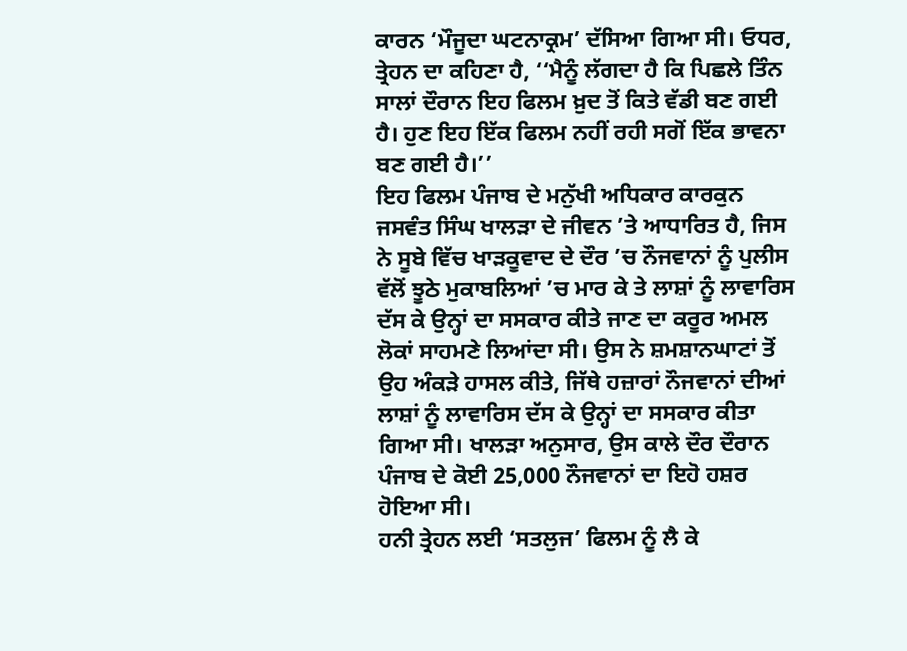ਕਾਰਨ ‘ਮੌਜੂਦਾ ਘਟਨਾਕ੍ਰਮ’ ਦੱਸਿਆ ਗਿਆ ਸੀ। ਓਧਰ, ਤ੍ਰੇਹਨ ਦਾ ਕਹਿਣਾ ਹੈ, ‘‘ਮੈਨੂੰ ਲੱਗਦਾ ਹੈ ਕਿ ਪਿਛਲੇ ਤਿੰਨ ਸਾਲਾਂ ਦੌਰਾਨ ਇਹ ਫਿਲਮ ਖ਼ੁਦ ਤੋਂ ਕਿਤੇ ਵੱਡੀ ਬਣ ਗਈ ਹੈ। ਹੁਣ ਇਹ ਇੱਕ ਫਿਲਮ ਨਹੀਂ ਰਹੀ ਸਗੋਂ ਇੱਕ ਭਾਵਨਾ ਬਣ ਗਈ ਹੈ।’’
ਇਹ ਫਿਲਮ ਪੰਜਾਬ ਦੇ ਮਨੁੱਖੀ ਅਧਿਕਾਰ ਕਾਰਕੁਨ ਜਸਵੰਤ ਸਿੰਘ ਖਾਲੜਾ ਦੇ ਜੀਵਨ ’ਤੇ ਆਧਾਰਿਤ ਹੈ, ਜਿਸ ਨੇ ਸੂਬੇ ਵਿੱਚ ਖਾੜਕੂਵਾਦ ਦੇ ਦੌਰ ’ਚ ਨੌਜਵਾਨਾਂ ਨੂੰ ਪੁਲੀਸ ਵੱਲੋਂ ਝੂਠੇ ਮੁਕਾਬਲਿਆਂ ’ਚ ਮਾਰ ਕੇ ਤੇ ਲਾਸ਼ਾਂ ਨੂੰ ਲਾਵਾਰਿਸ ਦੱਸ ਕੇ ਉਨ੍ਹਾਂ ਦਾ ਸਸਕਾਰ ਕੀਤੇ ਜਾਣ ਦਾ ਕਰੂਰ ਅਮਲ ਲੋਕਾਂ ਸਾਹਮਣੇ ਲਿਆਂਦਾ ਸੀ। ਉਸ ਨੇ ਸ਼ਮਸ਼ਾਨਘਾਟਾਂ ਤੋਂ ਉਹ ਅੰਕੜੇ ਹਾਸਲ ਕੀਤੇ, ਜਿੱਥੇ ਹਜ਼ਾਰਾਂ ਨੌਜਵਾਨਾਂ ਦੀਆਂ ਲਾਸ਼ਾਂ ਨੂੰ ਲਾਵਾਰਿਸ ਦੱਸ ਕੇ ਉਨ੍ਹਾਂ ਦਾ ਸਸਕਾਰ ਕੀਤਾ ਗਿਆ ਸੀ। ਖਾਲੜਾ ਅਨੁਸਾਰ, ਉਸ ਕਾਲੇ ਦੌਰ ਦੌਰਾਨ ਪੰਜਾਬ ਦੇ ਕੋਈ 25,000 ਨੌਜਵਾਨਾਂ ਦਾ ਇਹੋ ਹਸ਼ਰ ਹੋਇਆ ਸੀ।
ਹਨੀ ਤ੍ਰੇਹਨ ਲਈ ‘ਸਤਲੁਜ’ ਫਿਲਮ ਨੂੰ ਲੈ ਕੇ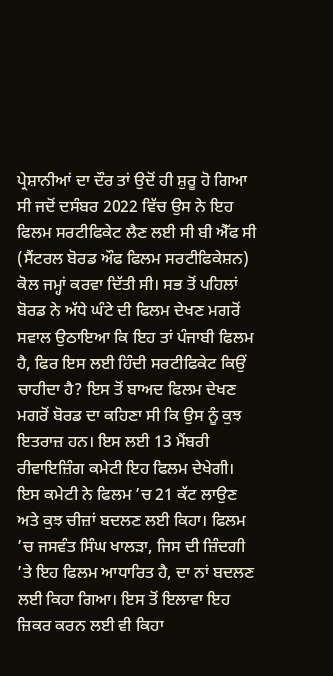ਪ੍ਰੇਸ਼ਾਨੀਆਂ ਦਾ ਦੌਰ ਤਾਂ ਉਦੋਂ ਹੀ ਸ਼ੁਰੂ ਹੋ ਗਿਆ ਸੀ ਜਦੋਂ ਦਸੰਬਰ 2022 ਵਿੱਚ ਉਸ ਨੇ ਇਹ ਫਿਲਮ ਸਰਟੀਫਿਕੇਟ ਲੈਣ ਲਈ ਸੀ ਬੀ ਐੱਫ ਸੀ (ਸੈਂਟਰਲ ਬੋਰਡ ਔਫ ਫਿਲਮ ਸਰਟੀਫਿਕੇਸ਼ਨ) ਕੋਲ ਜਮ੍ਹਾਂ ਕਰਵਾ ਦਿੱਤੀ ਸੀ। ਸਭ ਤੋਂ ਪਹਿਲਾਂ ਬੋਰਡ ਨੇ ਅੱਧੇ ਘੰਟੇ ਦੀ ਫਿਲਮ ਦੇਖਣ ਮਗਰੋਂ ਸਵਾਲ ਉਠਾਇਆ ਕਿ ਇਹ ਤਾਂ ਪੰਜਾਬੀ ਫਿਲਮ ਹੈ, ਫਿਰ ਇਸ ਲਈ ਹਿੰਦੀ ਸਰਟੀਫਿਕੇਟ ਕਿਉਂ ਚਾਹੀਦਾ ਹੈ? ਇਸ ਤੋਂ ਬਾਅਦ ਫਿਲਮ ਦੇਖਣ ਮਗਰੋਂ ਬੋਰਡ ਦਾ ਕਹਿਣਾ ਸੀ ਕਿ ਉਸ ਨੂੰ ਕੁਝ ਇਤਰਾਜ਼ ਹਨ। ਇਸ ਲਈ 13 ਮੈਂਬਰੀ ਰੀਵਾਇਜ਼ਿੰਗ ਕਮੇਟੀ ਇਹ ਫਿਲਮ ਦੇਖੇਗੀ। ਇਸ ਕਮੇਟੀ ਨੇ ਫਿਲਮ ’ਚ 21 ਕੱਟ ਲਾਉਣ ਅਤੇ ਕੁਝ ਚੀਜ਼ਾਂ ਬਦਲਣ ਲਈ ਕਿਹਾ। ਫਿਲਮ ’ਚ ਜਸਵੰਤ ਸਿੰਘ ਖਾਲੜਾ, ਜਿਸ ਦੀ ਜ਼ਿੰਦਗੀ ’ਤੇ ਇਹ ਫਿਲਮ ਆਧਾਰਿਤ ਹੈ, ਦਾ ਨਾਂ ਬਦਲਣ ਲਈ ਕਿਹਾ ਗਿਆ। ਇਸ ਤੋਂ ਇਲਾਵਾ ਇਹ ਜ਼ਿਕਰ ਕਰਨ ਲਈ ਵੀ ਕਿਹਾ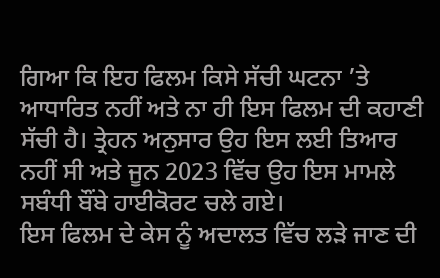ਗਿਆ ਕਿ ਇਹ ਫਿਲਮ ਕਿਸੇ ਸੱਚੀ ਘਟਨਾ ’ਤੇ ਆਧਾਰਿਤ ਨਹੀਂ ਅਤੇ ਨਾ ਹੀ ਇਸ ਫਿਲਮ ਦੀ ਕਹਾਣੀ ਸੱਚੀ ਹੈ। ਤ੍ਰੇਹਨ ਅਨੁਸਾਰ ਉਹ ਇਸ ਲਈ ਤਿਆਰ ਨਹੀਂ ਸੀ ਅਤੇ ਜੂਨ 2023 ਵਿੱਚ ਉਹ ਇਸ ਮਾਮਲੇ ਸਬੰਧੀ ਬੌਂਬੇ ਹਾਈਕੋਰਟ ਚਲੇ ਗਏ।
ਇਸ ਫਿਲਮ ਦੇ ਕੇਸ ਨੂੰ ਅਦਾਲਤ ਵਿੱਚ ਲੜੇ ਜਾਣ ਦੀ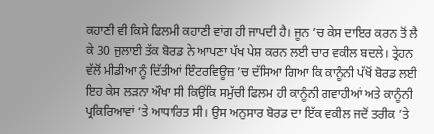ਕਹਾਣੀ ਵੀ ਕਿਸੇ ਫਿਲਮੀ ਕਹਾਣੀ ਵਾਂਗ ਹੀ ਜਾਪਦੀ ਹੈ। ਜੂਨ ’ਚ ਕੇਸ ਦਾਇਰ ਕਰਨ ਤੋਂ ਲੈ ਕੇ 30 ਜੁਲਾਈ ਤੱਕ ਬੋਰਡ ਨੇ ਆਪਣਾ ਪੱਖ ਪੇਸ਼ ਕਰਨ ਲਈ ਚਾਰ ਵਕੀਲ ਬਦਲੇ। ਤ੍ਰੇਹਨ ਵੱਲੋਂ ਮੀਡੀਆ ਨੂੰ ਦਿੱਤੀਆਂ ਇੰਟਰਵਿਊਜ਼ ’ਚ ਦੱਸਿਆ ਗਿਆ ਕਿ ਕਾਨੂੰਨੀ ਪੱਖੋਂ ਬੋਰਡ ਲਈ ਇਹ ਕੇਸ ਲੜਨਾ ਔਖਾ ਸੀ ਕਿਉਂਕਿ ਸਮੁੱਚੀ ਫਿਲਮ ਹੀ ਕਾਨੂੰਨੀ ਗਵਾਹੀਆਂ ਅਤੇ ਕਾਨੂੰਨੀ ਪ੍ਰਕਿਰਿਆਵਾਂ ’ਤੇ ਆਧਾਰਿਤ ਸੀ। ਉਸ ਅਨੁਸਾਰ ਬੋਰਡ ਦਾ ਇੱਕ ਵਕੀਲ ਜਦੋਂ ਤਰੀਕ ’ਤੇ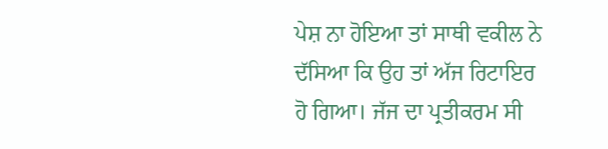ਪੇਸ਼ ਨਾ ਹੋਇਆ ਤਾਂ ਸਾਥੀ ਵਕੀਲ ਨੇ ਦੱਸਿਆ ਕਿ ਉਹ ਤਾਂ ਅੱਜ ਰਿਟਾਇਰ ਹੋ ਗਿਆ। ਜੱਜ ਦਾ ਪ੍ਰਤੀਕਰਮ ਸੀ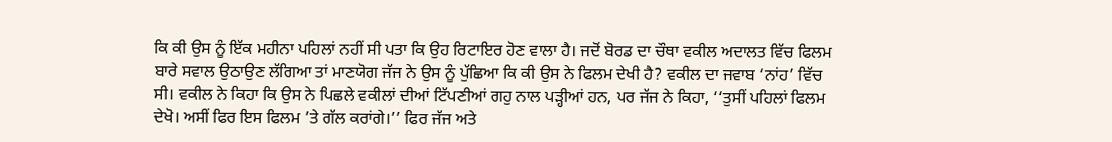ਕਿ ਕੀ ਉਸ ਨੂੰ ਇੱਕ ਮਹੀਨਾ ਪਹਿਲਾਂ ਨਹੀਂ ਸੀ ਪਤਾ ਕਿ ਉਹ ਰਿਟਾਇਰ ਹੋਣ ਵਾਲਾ ਹੈ। ਜਦੋਂ ਬੋਰਡ ਦਾ ਚੌਥਾ ਵਕੀਲ ਅਦਾਲਤ ਵਿੱਚ ਫਿਲਮ ਬਾਰੇ ਸਵਾਲ ਉਠਾਉਣ ਲੱਗਿਆ ਤਾਂ ਮਾਣਯੋਗ ਜੱਜ ਨੇ ਉਸ ਨੂੰ ਪੁੱਛਿਆ ਕਿ ਕੀ ਉਸ ਨੇ ਫਿਲਮ ਦੇਖੀ ਹੈ? ਵਕੀਲ ਦਾ ਜਵਾਬ ‘ਨਾਂਹ’ ਵਿੱਚ ਸੀ। ਵਕੀਲ ਨੇ ਕਿਹਾ ਕਿ ਉਸ ਨੇ ਪਿਛਲੇ ਵਕੀਲਾਂ ਦੀਆਂ ਟਿੱਪਣੀਆਂ ਗਹੁ ਨਾਲ ਪੜ੍ਹੀਆਂ ਹਨ, ਪਰ ਜੱਜ ਨੇ ਕਿਹਾ, ‘‘ਤੁਸੀਂ ਪਹਿਲਾਂ ਫਿਲਮ ਦੇਖੋ। ਅਸੀਂ ਫਿਰ ਇਸ ਫਿਲਮ ’ਤੇ ਗੱਲ ਕਰਾਂਗੇ।’’ ਫਿਰ ਜੱਜ ਅਤੇ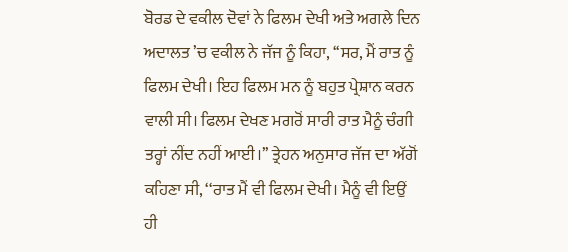ਬੋਰਡ ਦੇ ਵਕੀਲ ਦੋਵਾਂ ਨੇ ਫਿਲਮ ਦੇਖੀ ਅਤੇ ਅਗਲੇ ਦਿਨ ਅਦਾਲਤ ’ਚ ਵਕੀਲ ਨੇ ਜੱਜ ਨੂੰ ਕਿਹਾ, ‘‘ਸਰ, ਮੈਂ ਰਾਤ ਨੂੰ ਫਿਲਮ ਦੇਖੀ। ਇਹ ਫਿਲਮ ਮਨ ਨੂੰ ਬਹੁਤ ਪ੍ਰੇਸ਼ਾਨ ਕਰਨ ਵਾਲੀ ਸੀ। ਫਿਲਮ ਦੇਖਣ ਮਗਰੋਂ ਸਾਰੀ ਰਾਤ ਮੈਨੂੰ ਚੰਗੀ ਤਰ੍ਹਾਂ ਨੀਂਦ ਨਹੀਂ ਆਈ।’’ ਤ੍ਰੇਹਨ ਅਨੁਸਾਰ ਜੱਜ ਦਾ ਅੱਗੋਂ ਕਹਿਣਾ ਸੀ, ‘‘ਰਾਤ ਮੈਂ ਵੀ ਫਿਲਮ ਦੇਖੀ। ਮੈਨੂੰ ਵੀ ਇਉਂ ਹੀ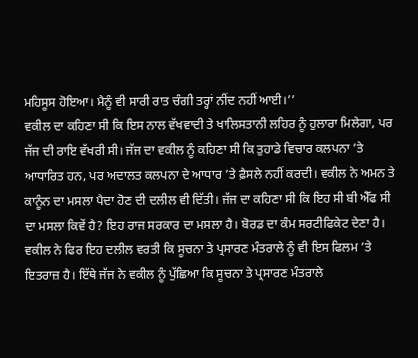ਮਹਿਸੂਸ ਹੋਇਆ। ਮੈਨੂੰ ਵੀ ਸਾਰੀ ਰਾਤ ਚੰਗੀ ਤਰ੍ਹਾਂ ਨੀਂਦ ਨਹੀਂ ਆਈ।’’
ਵਕੀਲ ਦਾ ਕਹਿਣਾ ਸੀ ਕਿ ਇਸ ਨਾਲ ਵੱਖਵਾਦੀ ਤੇ ਖਾਲਿਸਤਾਨੀ ਲਹਿਰ ਨੂੰ ਹੁਲਾਰਾ ਮਿਲੇਗਾ, ਪਰ ਜੱਜ ਦੀ ਰਾਇ ਵੱਖਰੀ ਸੀ। ਜੱਜ ਦਾ ਵਕੀਲ ਨੂੰ ਕਹਿਣਾ ਸੀ ਕਿ ਤੁਹਾਡੇ ਵਿਚਾਰ ਕਲਪਨਾ ’ਤੇ ਆਧਾਰਿਤ ਹਨ, ਪਰ ਅਦਾਲਤ ਕਲਪਨਾ ਦੇ ਆਧਾਰ ’ਤੇ ਫ਼ੈਸਲੇ ਨਹੀਂ ਕਰਦੀ। ਵਕੀਲ ਨੇ ਅਮਨ ਤੇ ਕਾਨੂੰਨ ਦਾ ਮਸਲਾ ਪੈਦਾ ਹੋਣ ਦੀ ਦਲੀਲ ਵੀ ਦਿੱਤੀ। ਜੱਜ ਦਾ ਕਹਿਣਾ ਸੀ ਕਿ ਇਹ ਸੀ ਬੀ ਐੱਫ ਸੀ ਦਾ ਮਸਲਾ ਕਿਵੇਂ ਹੈ? ਇਹ ਰਾਜ ਸਰਕਾਰ ਦਾ ਮਸਲਾ ਹੈ। ਬੋਰਡ ਦਾ ਕੰਮ ਸਰਟੀਫਿਕੇਟ ਦੇਣਾ ਹੈ। ਵਕੀਲ ਨੇ ਫਿਰ ਇਹ ਦਲੀਲ ਵਰਤੀ ਕਿ ਸੂਚਨਾ ਤੇ ਪ੍ਰਸਾਰਣ ਮੰਤਰਾਲੇ ਨੂੰ ਵੀ ਇਸ ਫਿਲਮ ’ਤੇ ਇਤਰਾਜ਼ ਹੈ। ਇੱਥੇ ਜੱਜ ਨੇ ਵਕੀਲ ਨੂੰ ਪੁੱਛਿਆ ਕਿ ਸੂਚਨਾ ਤੇ ਪ੍ਰਸਾਰਣ ਮੰਤਰਾਲੇ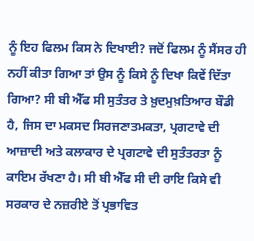ਨੂੰ ਇਹ ਫਿਲਮ ਕਿਸ ਨੇ ਦਿਖਾਈ? ਜਦੋਂ ਫਿਲਮ ਨੂੰ ਸੈਂਸਰ ਹੀ ਨਹੀਂ ਕੀਤਾ ਗਿਆ ਤਾਂ ਉਸ ਨੂੰ ਕਿਸੇ ਨੂੰ ਦਿਖਾ ਕਿਵੇਂ ਦਿੱਤਾ ਗਿਆ? ਸੀ ਬੀ ਐੱਫ ਸੀ ਸੁਤੰਤਰ ਤੇ ਖ਼ੁਦਮੁਖ਼ਤਿਆਰ ਬੌਡੀ ਹੈ, ਜਿਸ ਦਾ ਮਕਸਦ ਸਿਰਜਣਾਤਮਕਤਾ, ਪ੍ਰਗਟਾਵੇ ਦੀ ਆਜ਼ਾਦੀ ਅਤੇ ਕਲਾਕਾਰ ਦੇ ਪ੍ਰਗਟਾਵੇ ਦੀ ਸੁਤੰਤਰਤਾ ਨੂੰ ਕਾਇਮ ਰੱਖਣਾ ਹੈ। ਸੀ ਬੀ ਐੱਫ ਸੀ ਦੀ ਰਾਇ ਕਿਸੇ ਵੀ ਸਰਕਾਰ ਦੇ ਨਜ਼ਰੀਏ ਤੋਂ ਪ੍ਰਭਾਵਿਤ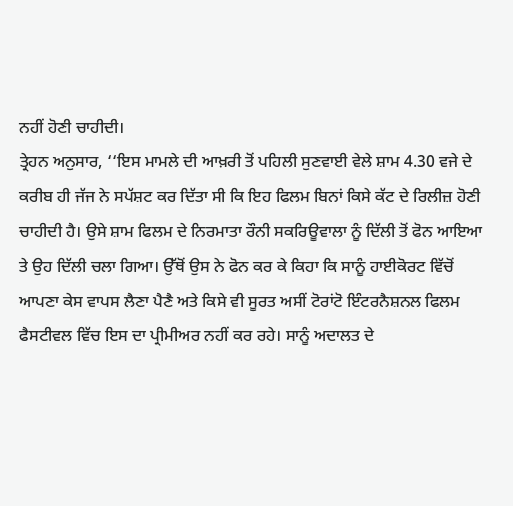ਨਹੀਂ ਹੋਣੀ ਚਾਹੀਦੀ।
ਤ੍ਰੇਹਨ ਅਨੁਸਾਰ, ‘‘ਇਸ ਮਾਮਲੇ ਦੀ ਆਖ਼ਰੀ ਤੋਂ ਪਹਿਲੀ ਸੁਣਵਾਈ ਵੇਲੇ ਸ਼ਾਮ 4.30 ਵਜੇ ਦੇ ਕਰੀਬ ਹੀ ਜੱਜ ਨੇ ਸਪੱਸ਼ਟ ਕਰ ਦਿੱਤਾ ਸੀ ਕਿ ਇਹ ਫਿਲਮ ਬਿਨਾਂ ਕਿਸੇ ਕੱਟ ਦੇ ਰਿਲੀਜ਼ ਹੋਣੀ ਚਾਹੀਦੀ ਹੈ। ਉਸੇ ਸ਼ਾਮ ਫਿਲਮ ਦੇ ਨਿਰਮਾਤਾ ਰੌਨੀ ਸਕਰਿਊਵਾਲਾ ਨੂੰ ਦਿੱਲੀ ਤੋਂ ਫੋਨ ਆਇਆ ਤੇ ਉਹ ਦਿੱਲੀ ਚਲਾ ਗਿਆ। ਉੱਥੋਂ ਉਸ ਨੇ ਫੋਨ ਕਰ ਕੇ ਕਿਹਾ ਕਿ ਸਾਨੂੰ ਹਾਈਕੋਰਟ ਵਿੱਚੋਂ ਆਪਣਾ ਕੇਸ ਵਾਪਸ ਲੈਣਾ ਪੈਣੈ ਅਤੇ ਕਿਸੇ ਵੀ ਸੂਰਤ ਅਸੀਂ ਟੋਰਾਂਟੋ ਇੰਟਰਨੈਸ਼ਨਲ ਫਿਲਮ ਫੈਸਟੀਵਲ ਵਿੱਚ ਇਸ ਦਾ ਪ੍ਰੀਮੀਅਰ ਨਹੀਂ ਕਰ ਰਹੇ। ਸਾਨੂੰ ਅਦਾਲਤ ਦੇ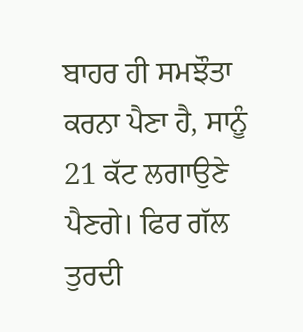ਬਾਹਰ ਹੀ ਸਮਝੌਤਾ ਕਰਨਾ ਪੈਣਾ ਹੈ, ਸਾਨੂੰ 21 ਕੱਟ ਲਗਾਉਣੇ ਪੈਣਗੇ। ਫਿਰ ਗੱਲ ਤੁਰਦੀ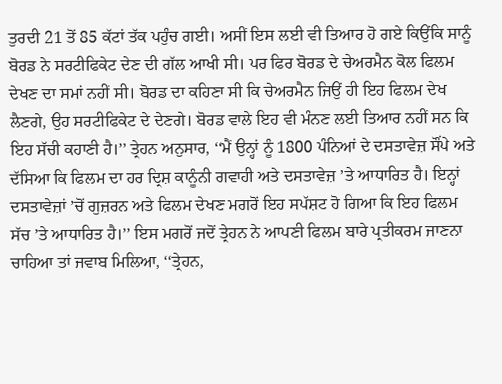ਤੁਰਦੀ 21 ਤੋਂ 85 ਕੱਟਾਂ ਤੱਕ ਪਹੁੰਚ ਗਈ। ਅਸੀਂ ਇਸ ਲਈ ਵੀ ਤਿਆਰ ਹੋ ਗਏ ਕਿਉਂਕਿ ਸਾਨੂੰ ਬੋਰਡ ਨੇ ਸਰਟੀਫਿਕੇਟ ਦੇਣ ਦੀ ਗੱਲ ਆਖੀ ਸੀ। ਪਰ ਫਿਰ ਬੋਰਡ ਦੇ ਚੇਅਰਮੈਨ ਕੋਲ ਫਿਲਮ ਦੇਖਣ ਦਾ ਸਮਾਂ ਨਹੀਂ ਸੀ। ਬੋਰਡ ਦਾ ਕਹਿਣਾ ਸੀ ਕਿ ਚੇਅਰਮੈਨ ਜਿਉਂ ਹੀ ਇਹ ਫਿਲਮ ਦੇਖ ਲੈਣਗੇ, ਉਹ ਸਰਟੀਫਿਕੇਟ ਦੇ ਦੇਣਗੇ। ਬੋਰਡ ਵਾਲੇ ਇਹ ਵੀ ਮੰਨਣ ਲਈ ਤਿਆਰ ਨਹੀਂ ਸਨ ਕਿ ਇਹ ਸੱਚੀ ਕਹਾਣੀ ਹੈ।’’ ਤ੍ਰੇਹਨ ਅਨੁਸਾਰ, ‘‘ਮੈਂ ਉਨ੍ਹਾਂ ਨੂੰ 1800 ਪੰਨਿਆਂ ਦੇ ਦਸਤਾਵੇਜ਼ ਸੌਂਪੇ ਅਤੇ ਦੱਸਿਆ ਕਿ ਫਿਲਮ ਦਾ ਹਰ ਦ੍ਰਿਸ਼ ਕਾਨੂੰਨੀ ਗਵਾਹੀ ਅਤੇ ਦਸਤਾਵੇਜ਼ ’ਤੇ ਆਧਾਰਿਤ ਹੈ। ਇਨ੍ਹਾਂ ਦਸਤਾਵੇਜ਼ਾਂ ’ਚੋਂ ਗੁਜ਼ਰਨ ਅਤੇ ਫਿਲਮ ਦੇਖਣ ਮਗਰੋਂ ਇਹ ਸਪੱਸ਼ਟ ਹੋ ਗਿਆ ਕਿ ਇਹ ਫਿਲਮ ਸੱਚ ’ਤੇ ਆਧਾਰਿਤ ਹੈ।’’ ਇਸ ਮਗਰੋਂ ਜਦੋਂ ਤ੍ਰੇਹਨ ਨੇ ਆਪਣੀ ਫਿਲਮ ਬਾਰੇ ਪ੍ਰਤੀਕਰਮ ਜਾਣਨਾ ਚਾਹਿਆ ਤਾਂ ਜਵਾਬ ਮਿਲਿਆ, ‘‘ਤ੍ਰੇਹਨ,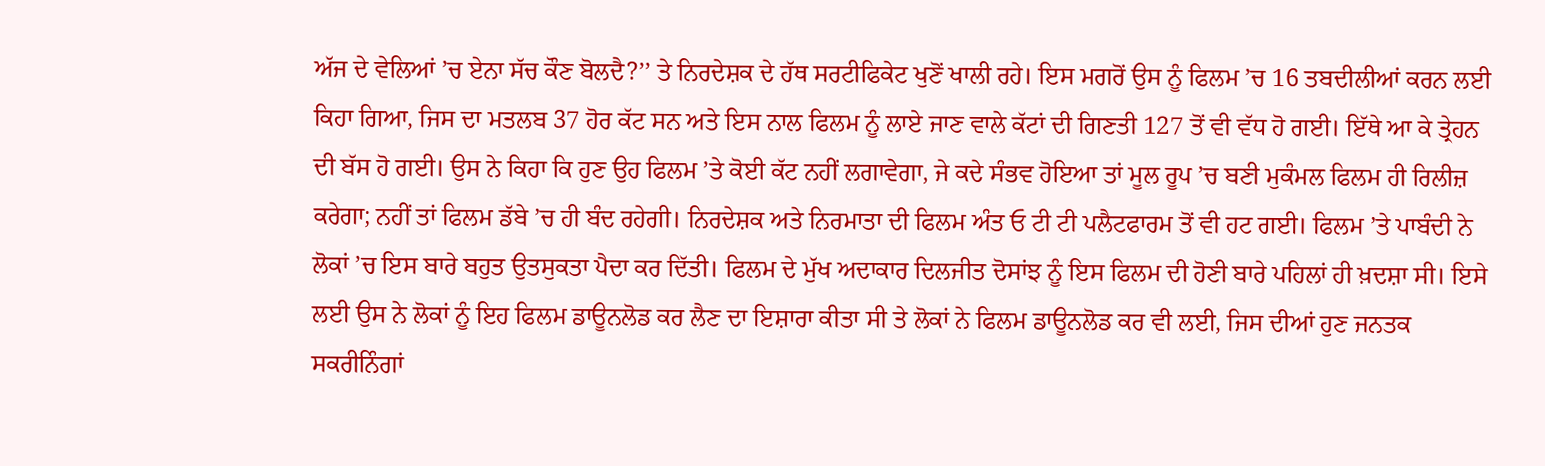ਅੱਜ ਦੇ ਵੇਲਿਆਂ ’ਚ ਏਨਾ ਸੱਚ ਕੌਣ ਬੋਲਦੈ?’’ ਤੇ ਨਿਰਦੇਸ਼ਕ ਦੇ ਹੱਥ ਸਰਟੀਫਿਕੇਟ ਖੁਣੋਂ ਖਾਲੀ ਰਹੇ। ਇਸ ਮਗਰੋਂ ਉਸ ਨੂੰ ਫਿਲਮ ’ਚ 16 ਤਬਦੀਲੀਆਂ ਕਰਨ ਲਈ ਕਿਹਾ ਗਿਆ, ਜਿਸ ਦਾ ਮਤਲਬ 37 ਹੋਰ ਕੱਟ ਸਨ ਅਤੇ ਇਸ ਨਾਲ ਫਿਲਮ ਨੂੰ ਲਾਏ ਜਾਣ ਵਾਲੇ ਕੱਟਾਂ ਦੀ ਗਿਣਤੀ 127 ਤੋਂ ਵੀ ਵੱਧ ਹੋ ਗਈ। ਇੱਥੇ ਆ ਕੇ ਤ੍ਰੇਹਨ ਦੀ ਬੱਸ ਹੋ ਗਈ। ਉਸ ਨੇ ਕਿਹਾ ਕਿ ਹੁਣ ਉਹ ਫਿਲਮ ’ਤੇ ਕੋਈ ਕੱਟ ਨਹੀਂ ਲਗਾਵੇਗਾ, ਜੇ ਕਦੇ ਸੰਭਵ ਹੋਇਆ ਤਾਂ ਮੂਲ ਰੂਪ ’ਚ ਬਣੀ ਮੁਕੰਮਲ ਫਿਲਮ ਹੀ ਰਿਲੀਜ਼ ਕਰੇਗਾ; ਨਹੀਂ ਤਾਂ ਫਿਲਮ ਡੱਬੇ ’ਚ ਹੀ ਬੰਦ ਰਹੇਗੀ। ਨਿਰਦੇਸ਼ਕ ਅਤੇ ਨਿਰਮਾਤਾ ਦੀ ਫਿਲਮ ਅੰਤ ਓ ਟੀ ਟੀ ਪਲੈਟਫਾਰਮ ਤੋਂ ਵੀ ਹਟ ਗਈ। ਫਿਲਮ ’ਤੇ ਪਾਬੰਦੀ ਨੇ ਲੋਕਾਂ ’ਚ ਇਸ ਬਾਰੇ ਬਹੁਤ ਉਤਸੁਕਤਾ ਪੈਦਾ ਕਰ ਦਿੱਤੀ। ਫਿਲਮ ਦੇ ਮੁੱਖ ਅਦਾਕਾਰ ਦਿਲਜੀਤ ਦੋਸਾਂਝ ਨੂੰ ਇਸ ਫਿਲਮ ਦੀ ਹੋਣੀ ਬਾਰੇ ਪਹਿਲਾਂ ਹੀ ਖ਼ਦਸ਼ਾ ਸੀ। ਇਸੇ ਲਈ ਉਸ ਨੇ ਲੋਕਾਂ ਨੂੰ ਇਹ ਫਿਲਮ ਡਾਊਨਲੋਡ ਕਰ ਲੈਣ ਦਾ ਇਸ਼ਾਰਾ ਕੀਤਾ ਸੀ ਤੇ ਲੋਕਾਂ ਨੇ ਫਿਲਮ ਡਾਊਨਲੋਡ ਕਰ ਵੀ ਲਈ, ਜਿਸ ਦੀਆਂ ਹੁਣ ਜਨਤਕ ਸਕਰੀਨਿੰਗਾਂ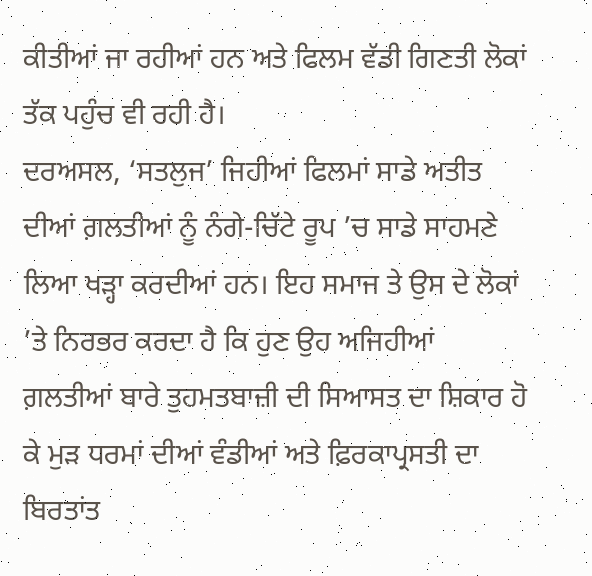ਕੀਤੀਆਂ ਜਾ ਰਹੀਆਂ ਹਨ ਅਤੇ ਫਿਲਮ ਵੱਡੀ ਗਿਣਤੀ ਲੋਕਾਂ ਤੱਕ ਪਹੁੰਚ ਵੀ ਰਹੀ ਹੈ।
ਦਰਅਸਲ, ‘ਸਤਲੁਜ’ ਜਿਹੀਆਂ ਫਿਲਮਾਂ ਸਾਡੇ ਅਤੀਤ ਦੀਆਂ ਗ਼ਲਤੀਆਂ ਨੂੰ ਨੰਗੇ-ਚਿੱਟੇ ਰੂਪ ’ਚ ਸਾਡੇ ਸਾਹਮਣੇ ਲਿਆ ਖੜ੍ਹਾ ਕਰਦੀਆਂ ਹਨ। ਇਹ ਸਮਾਜ ਤੇ ਉਸ ਦੇ ਲੋਕਾਂ ’ਤੇ ਨਿਰਭਰ ਕਰਦਾ ਹੈ ਕਿ ਹੁਣ ਉਹ ਅਜਿਹੀਆਂ ਗ਼ਲਤੀਆਂ ਬਾਰੇ ਤੁਹਮਤਬਾਜ਼ੀ ਦੀ ਸਿਆਸਤ ਦਾ ਸ਼ਿਕਾਰ ਹੋ ਕੇ ਮੁੜ ਧਰਮਾਂ ਦੀਆਂ ਵੰਡੀਆਂ ਅਤੇ ਫ਼ਿਰਕਾਪ੍ਰਸਤੀ ਦਾ ਬਿਰਤਾਂਤ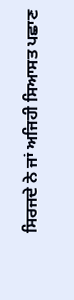ਸਿਰਜਦੇ ਨੇ ਜਾਂ ਅਜਿਹੀ ਸਿਆਸਤ ਪਛਾਣ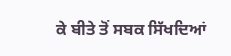ਕੇ ਬੀਤੇ ਤੋਂ ਸਬਕ ਸਿੱਖਦਿਆਂ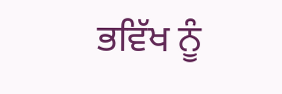ਭਵਿੱਖ ਨੂੰ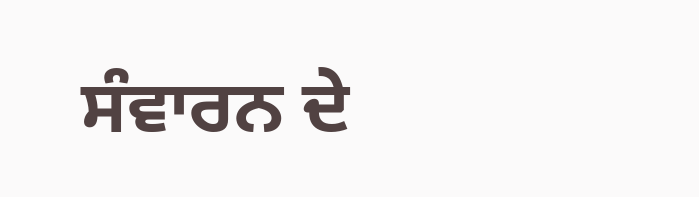ਸੰਵਾਰਨ ਦੇ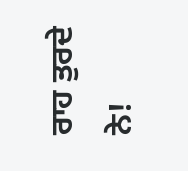ਰਾਹ ਤੁਰਦੇ ਨੇ!